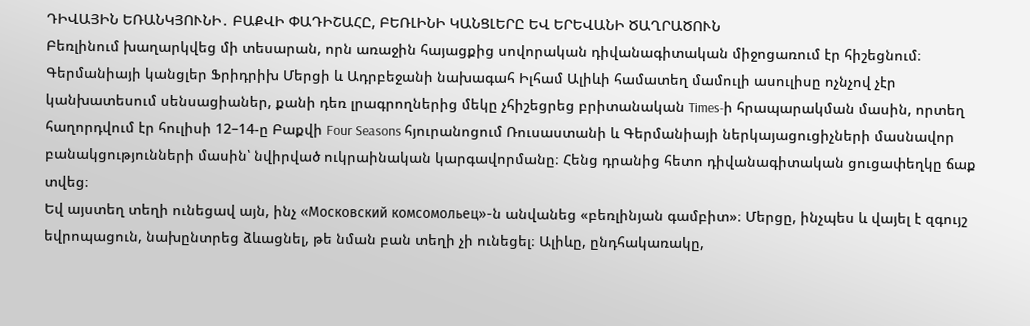ԴԻՎԱՅԻՆ ԵՌԱՆԿՅՈՒՆԻ․ ԲԱՔՎԻ ՓԱԴԻՇԱՀԸ, ԲԵՌԼԻՆԻ ԿԱՆՑԼԵՐԸ ԵՎ ԵՐԵՎԱՆԻ ԾԱՂՐԱԾՈՒՆ
Բեռլինում խաղարկվեց մի տեսարան, որն առաջին հայացքից սովորական դիվանագիտական միջոցառում էր հիշեցնում։ Գերմանիայի կանցլեր Ֆրիդրիխ Մերցի և Ադրբեջանի նախագահ Իլհամ Ալիևի համատեղ մամուլի ասուլիսը ոչնչով չէր կանխատեսում սենսացիաներ, քանի դեռ լրագրողներից մեկը չհիշեցրեց բրիտանական Times-ի հրապարակման մասին, որտեղ հաղորդվում էր հուլիսի 12–14-ը Բաքվի Four Seasons հյուրանոցում Ռուսաստանի և Գերմանիայի ներկայացուցիչների մասնավոր բանակցությունների մասին՝ նվիրված ուկրաինական կարգավորմանը։ Հենց դրանից հետո դիվանագիտական ցուցափեղկը ճաք տվեց։
Եվ այստեղ տեղի ունեցավ այն, ինչ «Московский комсомольец»-ն անվանեց «բեռլինյան գամբիտ»։ Մերցը, ինչպես և վայել է զգույշ եվրոպացուն, նախընտրեց ձևացնել, թե նման բան տեղի չի ունեցել։ Ալիևը, ընդհակառակը,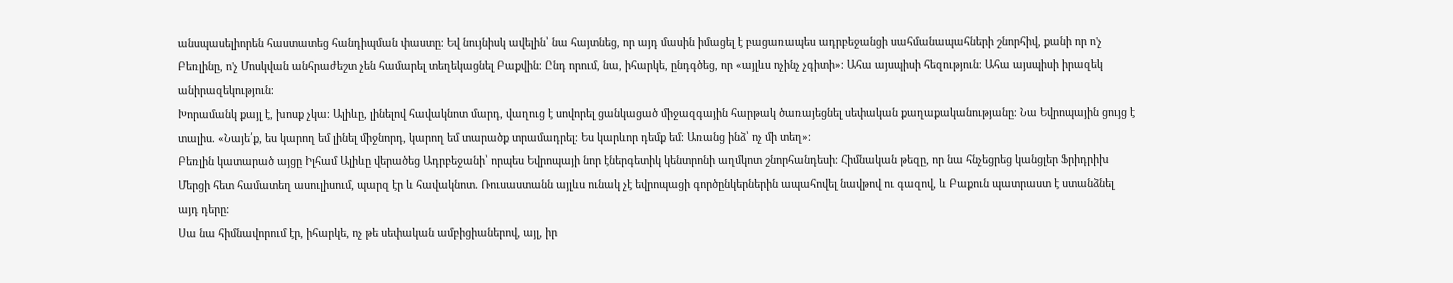անսպասելիորեն հաստատեց հանդիպման փաստը։ Եվ նույնիսկ ավելին՝ նա հայտնեց, որ այդ մասին իմացել է բացառապես ադրբեջանցի սահմանապահների շնորհիվ, քանի որ ո'չ Բեռլինը, ո'չ Մոսկվան անհրաժեշտ չեն համարել տեղեկացնել Բաքվին։ Ընդ որում, նա, իհարկե, ընդգծեց, որ «այլևս ոչինչ չգիտի»։ Ահա այսպիսի հեզություն։ Ահա այսպիսի իրազեկ անիրազեկություն։
Խորամանկ քայլ է, խոսք չկա։ Ալիևը, լինելով հավակնոտ մարդ, վաղուց է սովորել ցանկացած միջազգային հարթակ ծառայեցնել սեփական քաղաքականությանը։ Նա Եվրոպային ցույց է տալիս. «Նայե՛ք, ես կարող եմ լինել միջնորդ, կարող եմ տարածք տրամադրել։ Ես կարևոր դեմք եմ։ Առանց ինձ՝ ոչ մի տեղ»։
Բեռլին կատարած այցը Իլհամ Ալիևը վերածեց Ադրբեջանի՝ որպես Եվրոպայի նոր էներգետիկ կենտրոնի աղմկոտ շնորհանդեսի։ Հիմնական թեզը, որ նա հնչեցրեց կանցլեր Ֆրիդրիխ Մերցի հետ համատեղ ասուլիսում, պարզ էր և հավակնոտ. Ռուսաստանն այլևս ունակ չէ եվրոպացի գործընկերներին ապահովել նավթով ու գազով, և Բաքուն պատրաստ է ստանձնել այդ դերը։
Սա նա հիմնավորում էր, իհարկե, ոչ թե սեփական ամբիցիաներով, այլ, իր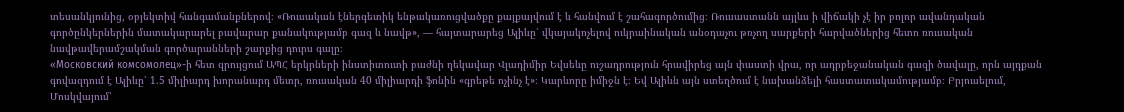տեսանկյունից, օբյեկտիվ հանգամանքներով։ «Ռուսական էներգետիկ ենթակառուցվածքը քայքայվում է և հանվում է շահագործումից։ Ռուսաստանն այլևս ի վիճակի չէ իր բոլոր ավանդական գործընկերներին մատակարարել բավարար քանակությամբ գազ և նավթ», — հայտարարեց Ալիևը՝ վկայակոչելով ուկրաինական անօդաչու թռչող սարքերի հարվածներից հետո ռուսական նավթավերամշակման գործարանների շարքից դուրս գալը։
«Московский комсомолец»-ի հետ զրույցում ԱՊՀ երկրների ինստիտուտի բաժնի ղեկավար Վլադիմիր Եվսեևը ուշադրություն հրավիրեց այն փաստի վրա, որ ադրբեջանական գազի ծավալը, որն այդքան գովազդում է Ալիևը՝ 1.5 միլիարդ խորանարդ մետր, ռուսական 40 միլիարդի ֆոնին «գրեթե ոչինչ է»։ Կարևորը իմիջն է։ Եվ Ալիևն այն ստեղծում է նախանձելի հաստատակամությամբ։ Բրյուսելում, Մոսկվայում՝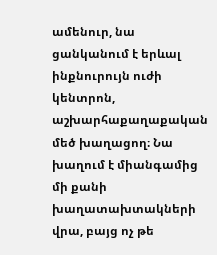ամենուր, նա ցանկանում է երևալ ինքնուրույն ուժի կենտրոն, աշխարհաքաղաքական մեծ խաղացող։ Նա խաղում է միանգամից մի քանի խաղատախտակների վրա, բայց ոչ թե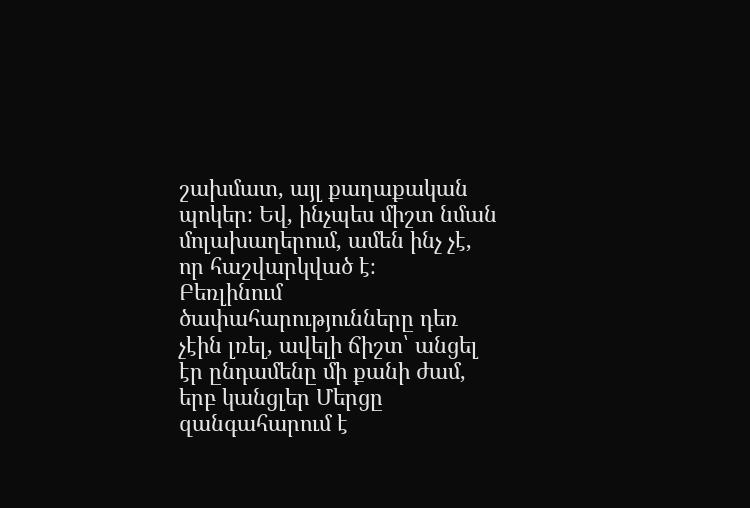շախմատ, այլ քաղաքական պոկեր։ Եվ, ինչպես միշտ նման մոլախաղերում, ամեն ինչ չէ, որ հաշվարկված է։
Բեռլինում ծափահարությունները դեռ չէին լռել, ավելի ճիշտ՝ անցել էր ընդամենը մի քանի ժամ, երբ կանցլեր Մերցը զանգահարում է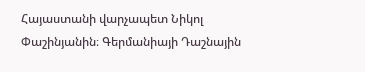Հայաստանի վարչապետ Նիկոլ Փաշինյանին։ Գերմանիայի Դաշնային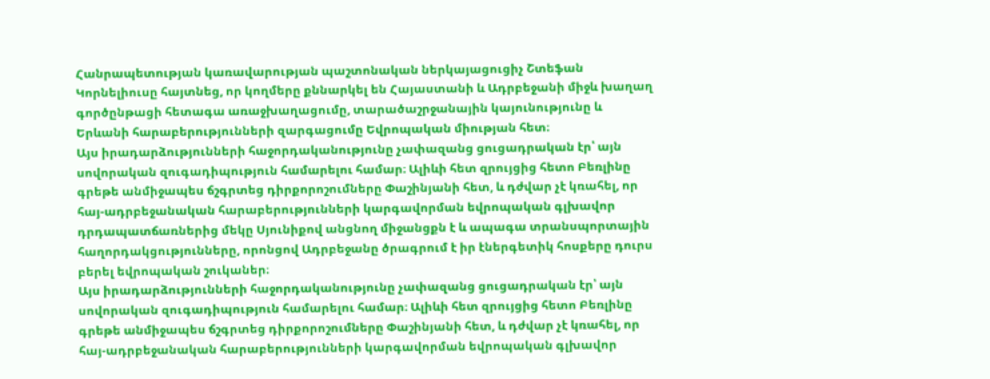Հանրապետության կառավարության պաշտոնական ներկայացուցիչ Շտեֆան Կորնելիուսը հայտնեց, որ կողմերը քննարկել են Հայաստանի և Ադրբեջանի միջև խաղաղ գործընթացի հետագա առաջխաղացումը, տարածաշրջանային կայունությունը և Երևանի հարաբերությունների զարգացումը Եվրոպական միության հետ։
Այս իրադարձությունների հաջորդականությունը չափազանց ցուցադրական էր՝ այն սովորական զուգադիպություն համարելու համար։ Ալիևի հետ զրույցից հետո Բեռլինը գրեթե անմիջապես ճշգրտեց դիրքորոշումները Փաշինյանի հետ, և դժվար չէ կռահել, որ հայ-ադրբեջանական հարաբերությունների կարգավորման եվրոպական գլխավոր դրդապատճառներից մեկը Սյունիքով անցնող միջանցքն է և ապագա տրանսպորտային հաղորդակցությունները, որոնցով Ադրբեջանը ծրագրում է իր էներգետիկ հոսքերը դուրս բերել եվրոպական շուկաներ։
Այս իրադարձությունների հաջորդականությունը չափազանց ցուցադրական էր՝ այն սովորական զուգադիպություն համարելու համար։ Ալիևի հետ զրույցից հետո Բեռլինը գրեթե անմիջապես ճշգրտեց դիրքորոշումները Փաշինյանի հետ, և դժվար չէ կռահել, որ հայ-ադրբեջանական հարաբերությունների կարգավորման եվրոպական գլխավոր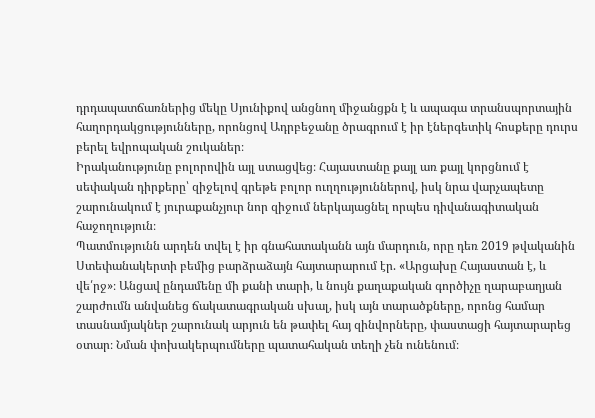դրդապատճառներից մեկը Սյունիքով անցնող միջանցքն է և ապագա տրանսպորտային հաղորդակցությունները, որոնցով Ադրբեջանը ծրագրում է իր էներգետիկ հոսքերը դուրս բերել եվրոպական շուկաներ։
Իրականությունը բոլորովին այլ ստացվեց։ Հայաստանը քայլ առ քայլ կորցնում է սեփական դիրքերը՝ զիջելով գրեթե բոլոր ուղղություններով, իսկ նրա վարչապետը շարունակում է յուրաքանչյուր նոր զիջում ներկայացնել որպես դիվանագիտական հաջողություն։
Պատմությունն արդեն տվել է իր գնահատականն այն մարդուն, որը դեռ 2019 թվականին Ստեփանակերտի բեմից բարձրաձայն հայտարարում էր. «Արցախը Հայաստան է, և վե՛րջ»։ Անցավ ընդամենը մի քանի տարի, և նույն քաղաքական գործիչը ղարաբաղյան շարժումն անվանեց ճակատագրական սխալ, իսկ այն տարածքները, որոնց համար տասնամյակներ շարունակ արյուն են թափել հայ զինվորները, փաստացի հայտարարեց օտար։ Նման փոխակերպումները պատահական տեղի չեն ունենում։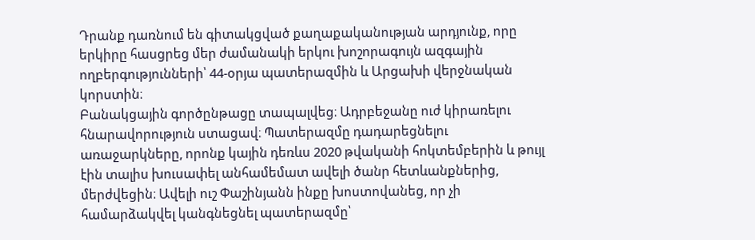Դրանք դառնում են գիտակցված քաղաքականության արդյունք, որը երկիրը հասցրեց մեր ժամանակի երկու խոշորագույն ազգային ողբերգությունների՝ 44-օրյա պատերազմին և Արցախի վերջնական կորստին։
Բանակցային գործընթացը տապալվեց։ Ադրբեջանը ուժ կիրառելու հնարավորություն ստացավ։ Պատերազմը դադարեցնելու առաջարկները, որոնք կային դեռևս 2020 թվականի հոկտեմբերին և թույլ էին տալիս խուսափել անհամեմատ ավելի ծանր հետևանքներից, մերժվեցին։ Ավելի ուշ Փաշինյանն ինքը խոստովանեց, որ չի համարձակվել կանգնեցնել պատերազմը՝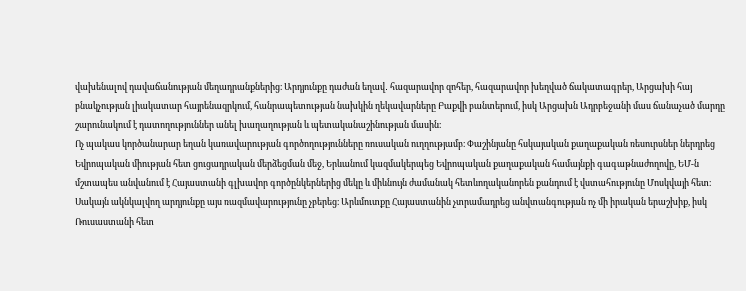վախենալով դավաճանության մեղադրանքներից։ Արդյունքը դաժան եղավ․ հազարավոր զոհեր, հազարավոր խեղված ճակատագրեր, Արցախի հայ բնակչության լիակատար հայրենազրկում, հանրապետության նախկին ղեկավարները Բաքվի բանտերում, իսկ Արցախն Ադրբեջանի մաս ճանաչած մարդը շարունակում է դատողություններ անել խաղաղության և պետականաշինության մասին։
Ոչ պակաս կործանարար եղան կառավարության գործողությունները ռուսական ուղղությամբ։ Փաշինյանը հսկայական քաղաքական ռեսուրսներ ներդրեց Եվրոպական միության հետ ցուցադրական մերձեցման մեջ, Երևանում կազմակերպեց Եվրոպական քաղաքական համայնքի գագաթնաժողովը, ԵՄ-ն մշտապես անվանում է Հայաստանի գլխավոր գործընկերներից մեկը և միևնույն ժամանակ հետևողականորեն քանդում է վստահությունը Մոսկվայի հետ։
Սակայն ակնկալվող արդյունքը այս ռազմավարությունը չբերեց։ Արևմուտքը Հայաստանին չտրամադրեց անվտանգության ոչ մի իրական երաշխիք, իսկ Ռուսաստանի հետ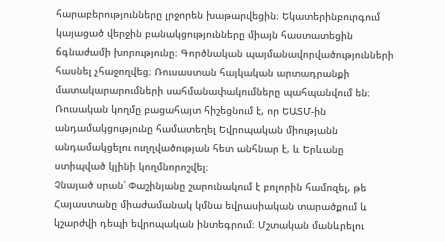հարաբերությունները լրջորեն խաթարվեցին։ Եկատերինբուրգում կայացած վերջին բանակցությունները միայն հաստատեցին ճգնաժամի խորությունը։ Գործնական պայմանավորվածությունների հասնել չհաջողվեց։ Ռուսաստան հայկական արտադրանքի մատակարարումների սահմանափակումները պահպանվում են։ Ռուսական կողմը բացահայտ հիշեցնում է, որ ԵԱՏՄ-ին անդամակցությունը համատեղել Եվրոպական միությանն անդամակցելու ուղղվածության հետ անհնար է, և Երևանը ստիպված կլինի կողմնորոշվել։
Չնայած սրան՝ Փաշինյանը շարունակում է բոլորին համոզել, թե Հայաստանը միաժամանակ կմնա եվրասիական տարածքում և կշարժվի դեպի եվրոպական ինտեգրում։ Մշտական մանևրելու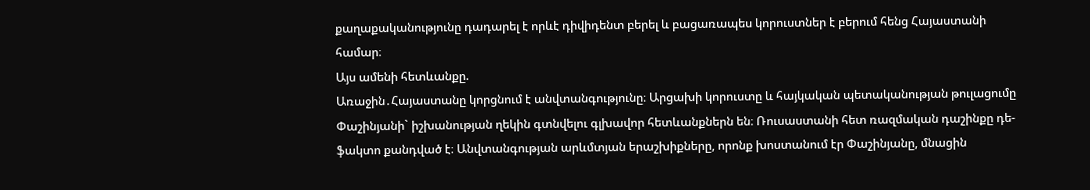քաղաքականությունը դադարել է որևէ դիվիդենտ բերել և բացառապես կորուստներ է բերում հենց Հայաստանի համար։
Այս ամենի հետևանքը.
Առաջին․Հայաստանը կորցնում է անվտանգությունը։ Արցախի կորուստը և հայկական պետականության թուլացումը Փաշինյանի` իշխանության ղեկին գտնվելու գլխավոր հետևանքներն են։ Ռուսաստանի հետ ռազմական դաշինքը դե-ֆակտո քանդված է։ Անվտանգության արևմտյան երաշխիքները, որոնք խոստանում էր Փաշինյանը, մնացին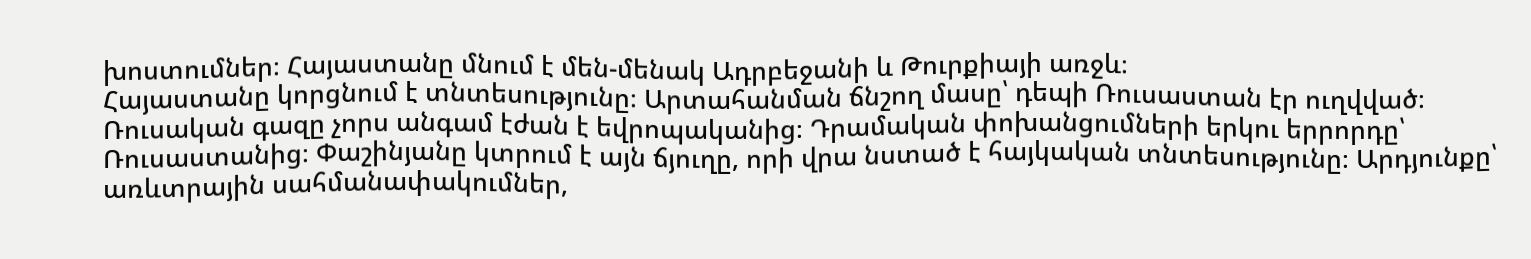խոստումներ։ Հայաստանը մնում է մեն-մենակ Ադրբեջանի և Թուրքիայի առջև։
Հայաստանը կորցնում է տնտեսությունը։ Արտահանման ճնշող մասը՝ դեպի Ռուսաստան էր ուղվված։ Ռուսական գազը չորս անգամ էժան է եվրոպականից։ Դրամական փոխանցումների երկու երրորդը՝ Ռուսաստանից։ Փաշինյանը կտրում է այն ճյուղը, որի վրա նստած է հայկական տնտեսությունը։ Արդյունքը՝ առևտրային սահմանափակումներ,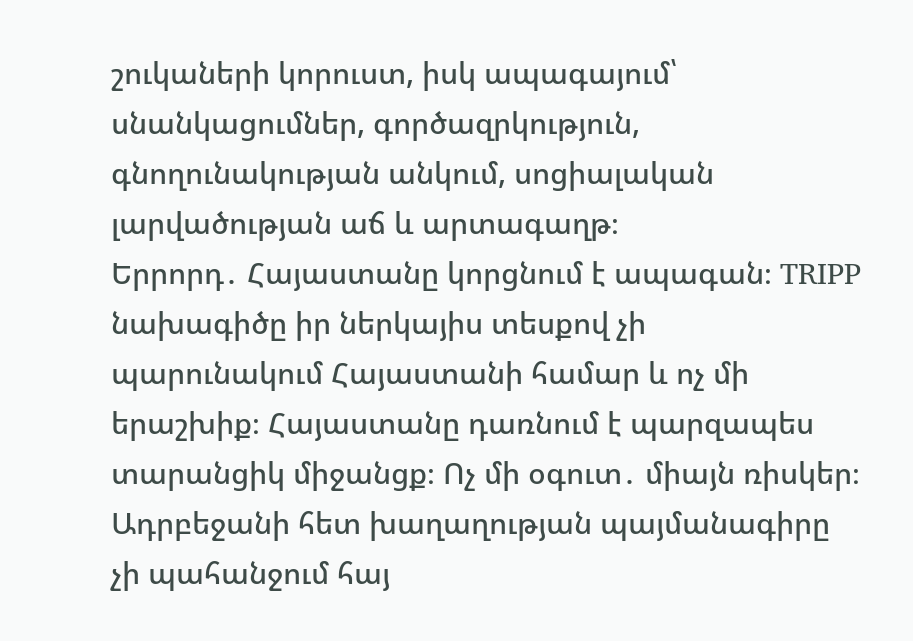շուկաների կորուստ, իսկ ապագայում՝ սնանկացումներ, գործազրկություն, գնողունակության անկում, սոցիալական լարվածության աճ և արտագաղթ։
Երրորդ․ Հայաստանը կորցնում է ապագան։ TRIPP նախագիծը իր ներկայիս տեսքով չի պարունակում Հայաստանի համար և ոչ մի երաշխիք։ Հայաստանը դառնում է պարզապես տարանցիկ միջանցք։ Ոչ մի օգուտ․ միայն ռիսկեր։ Ադրբեջանի հետ խաղաղության պայմանագիրը չի պահանջում հայ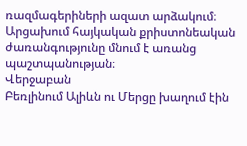ռազմագերիների ազատ արձակում։ Արցախում հայկական քրիստոնեական ժառանգությունը մնում է առանց պաշտպանության։
Վերջաբան
Բեռլինում Ալիևն ու Մերցը խաղում էին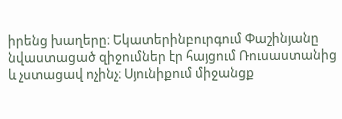իրենց խաղերը։ Եկատերինբուրգում Փաշինյանը նվաստացած զիջումներ էր հայցում Ռուսաստանից և չստացավ ոչինչ։ Սյունիքում միջանցք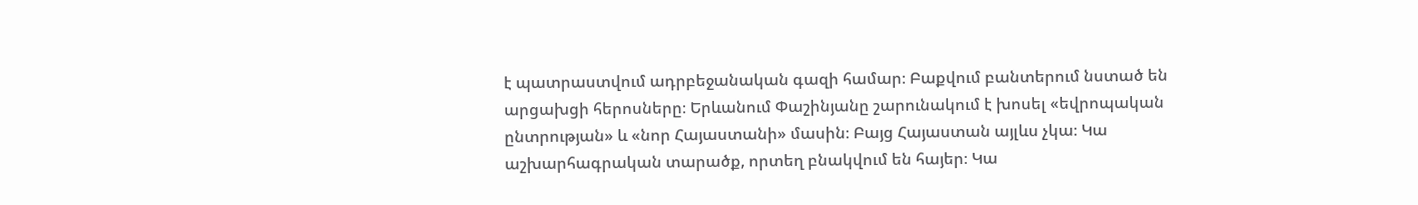է պատրաստվում ադրբեջանական գազի համար։ Բաքվում բանտերում նստած են արցախցի հերոսները։ Երևանում Փաշինյանը շարունակում է խոսել «եվրոպական ընտրության» և «նոր Հայաստանի» մասին։ Բայց Հայաստան այլևս չկա։ Կա աշխարհագրական տարածք, որտեղ բնակվում են հայեր։ Կա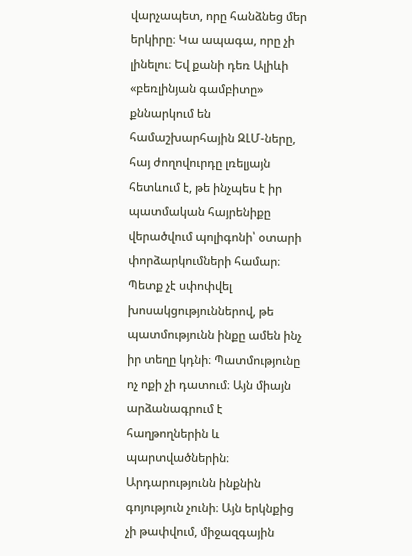վարչապետ, որը հանձնեց մեր երկիրը։ Կա ապագա, որը չի լինելու։ Եվ քանի դեռ Ալիևի «բեռլինյան գամբիտը» քննարկում են համաշխարհային ԶԼՄ-ները, հայ ժողովուրդը լռելյայն հետևում է, թե ինչպես է իր պատմական հայրենիքը վերածվում պոլիգոնի՝ օտարի փորձարկումների համար։
Պետք չէ սփոփվել խոսակցություններով, թե պատմությունն ինքը ամեն ինչ իր տեղը կդնի։ Պատմությունը ոչ ոքի չի դատում։ Այն միայն արձանագրում է հաղթողներին և պարտվածներին։ Արդարությունն ինքնին գոյություն չունի։ Այն երկնքից չի թափվում, միջազգային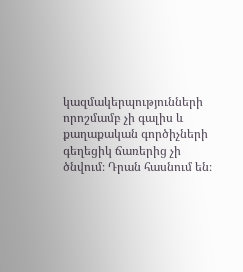կազմակերպությունների որոշմամբ չի գալիս և քաղաքական գործիչների գեղեցիկ ճառերից չի ծնվում։ Դրան հասնում են։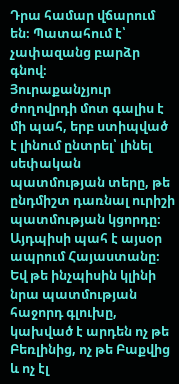Դրա համար վճարում են։ Պատահում է՝ չափազանց բարձր գնով։
Յուրաքանչյուր ժողովրդի մոտ գալիս է մի պահ, երբ ստիպված է լինում ընտրել՝ լինել սեփական պատմության տերը, թե ընդմիշտ դառնալ ուրիշի պատմության կցորդը։ Այդպիսի պահ է այսօր ապրում Հայաստանը։ Եվ թե ինչպիսին կլինի նրա պատմության հաջորդ գլուխը, կախված է արդեն ոչ թե Բեռլինից, ոչ թե Բաքվից և ոչ էլ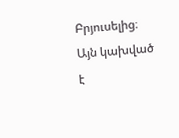Բրյուսելից։ Այն կախված է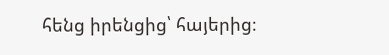հենց իրենցից՝ հայերից։